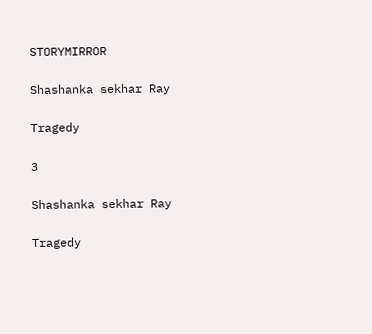STORYMIRROR

Shashanka sekhar Ray

Tragedy

3

Shashanka sekhar Ray

Tragedy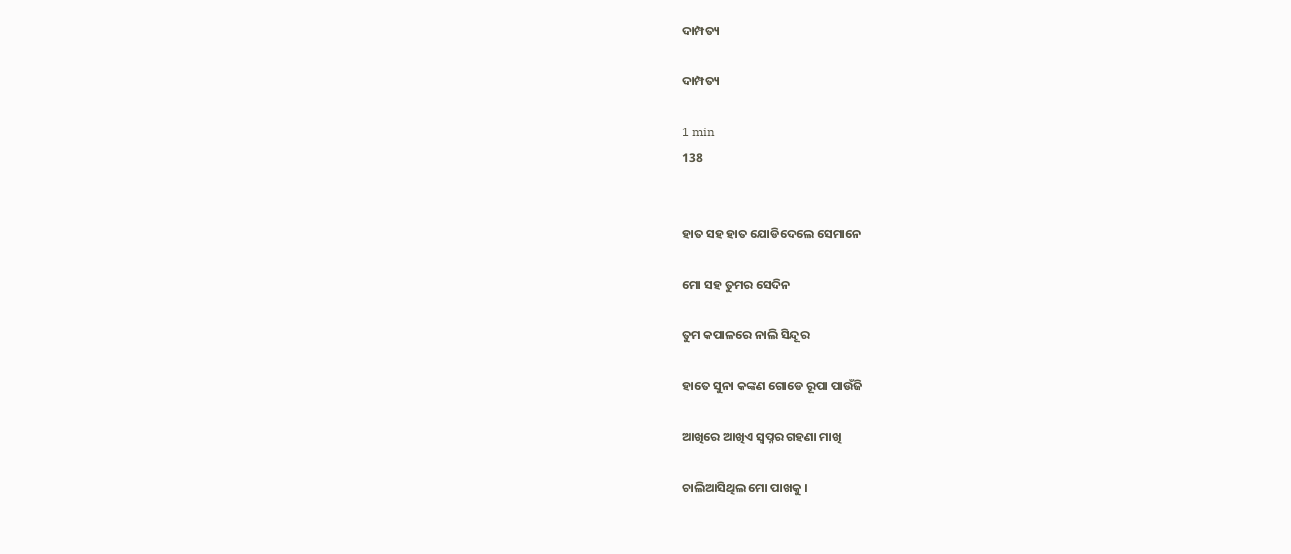ଦାମ୍ପତ୍ୟ

ଦାମ୍ପତ୍ୟ

1 min
138


ହାତ ସହ ହାତ ଯୋଡିଦେଲେ ସେମାନେ

ମୋ ସହ ତୁମର ସେଦିନ

ତୁମ କପାଳରେ ନାଲି ସିନ୍ଦୂର

ହାତେ ସୁନା କଙ୍କଣ ଗୋଡେ ରୂପା ପାଉଁଜି

ଆଖିରେ ଆଖିଏ ସ୍ଵପ୍ନର ଗହଣା ମାଖି

ଚାଲିଆସିଥିଲ ମୋ ପାଖକୁ ।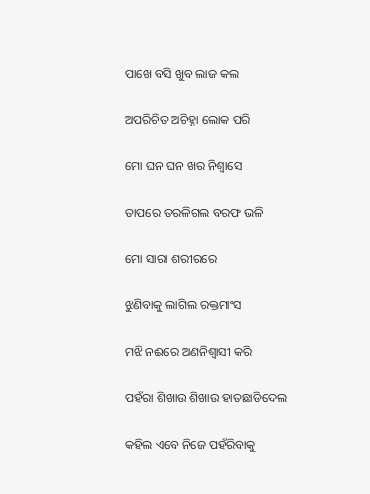ପାଖେ ବସି ଖୁବ ଲାଜ କଲ

ଅପରିଚିତ ଅଚିହ୍ନା ଲୋକ ପରି

ମୋ ଘନ ଘନ ଖର ନିଶ୍ଵାସେ

ତାପରେ ତରଳିଗଲ ବରଫ ଭଳି

ମୋ ସାରା ଶରୀରରେ

ଝୁଣିବାକୁ ଲାଗିଲ ରକ୍ତମାଂସ

ମଝି ନଈରେ ଅଣନିଶ୍ଵାସୀ କରି

ପହଁରା ଶିଖାଉ ଶିଖାଉ ହାତଛାଡିଦେଲ

କହିଲ ଏବେ ନିଜେ ପହଁରିବାକୁ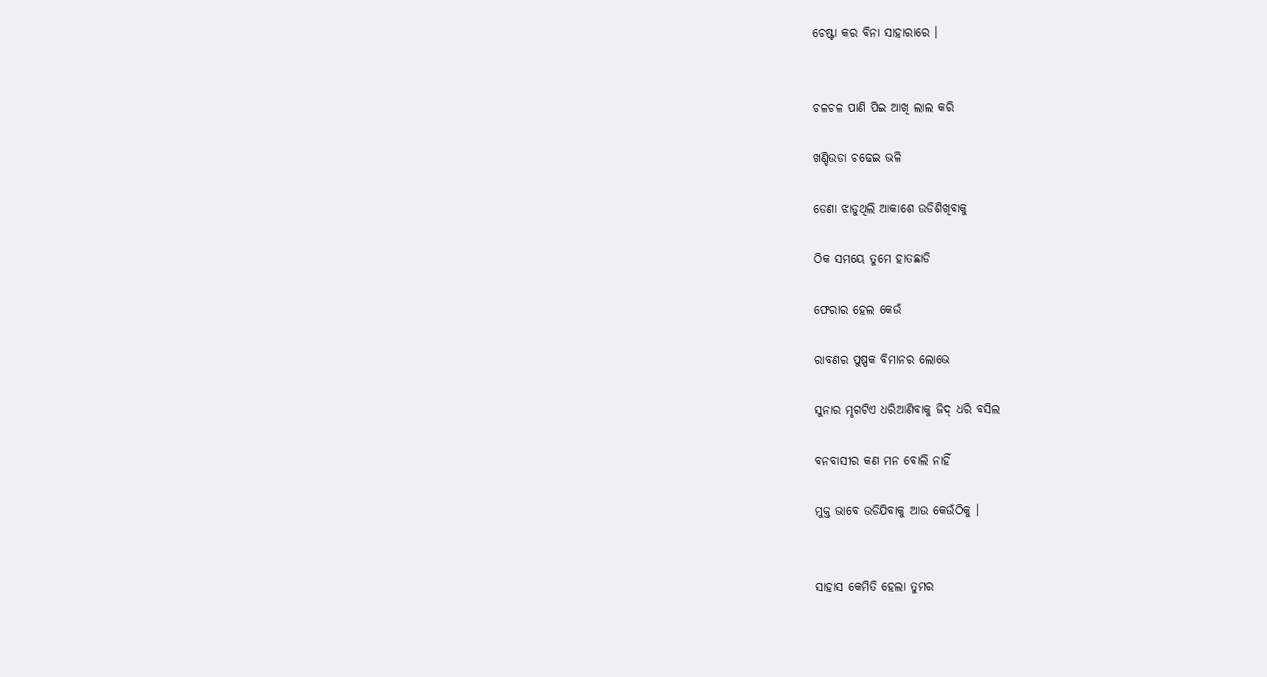ଚେଷ୍ଟା କର ବିନା ସାହାରାରେ ।


ଚଳଚଳ ପାଣି ପିଇ ଆଖି ଲାଲ କରି

ଖଣ୍ଡିଉଡା ଚଢେଇ ଭଳି

ଡେଣା ଝାଡୁଥିଲି ଆକାଶେ ଉଡିଶିଖିବାକୁ

ଠିକ ସମୟେ ତୁମେ ହାତଛାଡି

ଫେରାର ହେଲ କେଉଁ

ରାବଣର ପୁଷ୍ପକ ବିମାନର ଲୋଭେ

ସୁନାର ମୃଗଟିଏ ଧରିଆଣିବାକୁ ଜିଦ୍ ଧରି ବସିଲ

ବନବାସୀର କଣ ମନ ବୋଲି ନାହିଁ

ମୁକ୍ତ ଭାବେ ଉଡିଯିବାକୁ ଆଉ କେଉଁଠିକୁ ।


ସାହାସ କେମିତି ହେଲା ତୁମର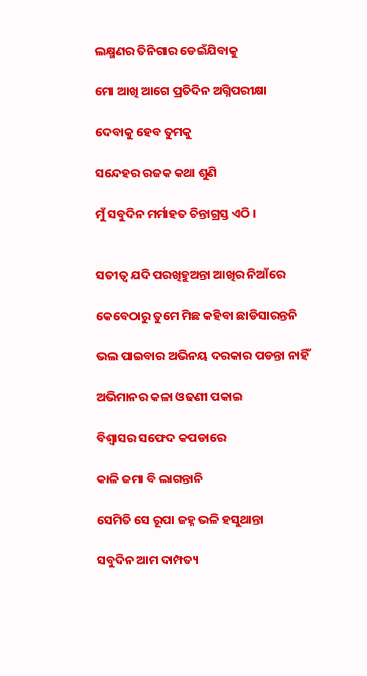ଲକ୍ଷ୍ମଣର ତିନିଗାର ଡେଇଁଯିବାକୁ

ମୋ ଆଖି ଆଗେ ପ୍ରତିଦିନ ଅଗ୍ନିପରୀକ୍ଷା

ଦେବାକୁ ହେବ ତୁମକୁ

ସନ୍ଦେହର ରଜକ କଥା ଶୁଣି

ମୁଁ ସବୁଦିନ ମର୍ମାହତ ଚିନ୍ତାଗ୍ରସ୍ତ ଏଠି ।


ସତୀତ୍ଵ ଯଦି ପରଖିହୁଅନ୍ତା ଆଖିର ନିଆଁରେ

କେବେଠାରୁ ତୁମେ ମିଛ କହିବା ଛାଡିସାରନ୍ତନି

ଭଲ ପାଇବାର ଅଭିନୟ ଦରକାର ପଡନ୍ତା ନାହିଁ

ଅଭିମାନର କଳା ଓଢଣୀ ପକାଇ

ବିଶ୍ଵାସର ସଫେଦ କପଡାରେ

କାଳି ଜମା ବି ଲାଗନ୍ତାନି

ସେମିତି ସେ ରୂପା ଜହ୍ନ ଭଳି ହସୁଥାନ୍ତା

ସବୁଦିନ ଆମ ଦାମ୍ପତ୍ୟ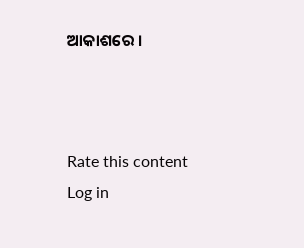ଆକାଶରେ ।



Rate this content
Log in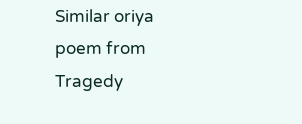Similar oriya poem from Tragedy